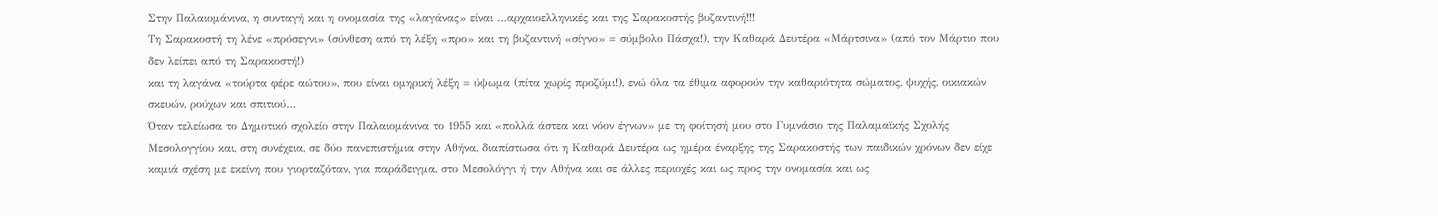Στην Παλαιομάνινα, η συνταγή και η ονομασία της «λαγάνας» είναι …αρχαιοελληνικές και της Σαρακοστής βυζαντινή!!!
Τη Σαρακοστή τη λένε «πρόσεγνι» (σύνθεση από τη λέξη «προ» και τη βυζαντινή «σίγνο» = σύμβολο Πάσχα!), την Καθαρά Δευτέρα «Μάρτσινα» (από τον Μάρτιο που δεν λείπει από τη Σαρακοστή!)
και τη λαγάνα «τούρτα φέρε αώτου», που είναι ομηρική λέξη = ύψωμα (πίτα χωρίς προζύμι!), ενώ όλα τα έθιμα αφορούν την καθαριότητα σώματος, ψυχής, οικιακών σκευών, ρούχων και σπιτιού…
Όταν τελείωσα το Δημοτικό σχολείο στην Παλαιομάνινα το 1955 και «πολλά άστεα και νόον έγνων» με τη φοίτησή μου στο Γυμνάσιο της Παλαμαϊκής Σχολής Μεσολογγίου και, στη συνέχεια, σε δύο πανεπιστήμια στην Αθήνα, διαπίστωσα ότι η Καθαρά Δευτέρα ως ημέρα έναρξης της Σαρακοστής των παιδικών χρόνων δεν είχε καμιά σχέση με εκείνη που γιορταζόταν, για παράδειγμα, στο Μεσολόγγι ή την Αθήνα και σε άλλες περιοχές και ως προς την ονομασία και ως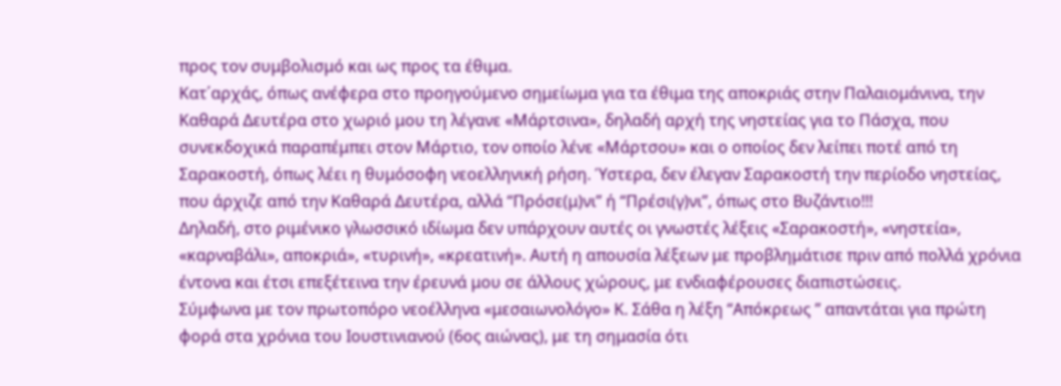προς τον συμβολισμό και ως προς τα έθιμα.
Κατ΄αρχάς, όπως ανέφερα στο προηγούμενο σημείωμα για τα έθιμα της αποκριάς στην Παλαιομάνινα, την Καθαρά Δευτέρα στο χωριό μου τη λέγανε «Μάρτσινα», δηλαδή αρχή της νηστείας για το Πάσχα, που συνεκδοχικά παραπέμπει στον Μάρτιο, τον οποίο λένε «Μάρτσου» και ο οποίος δεν λείπει ποτέ από τη Σαρακοστή, όπως λέει η θυμόσοφη νεοελληνική ρήση. Ύστερα, δεν έλεγαν Σαρακοστή την περίοδο νηστείας, που άρχιζε από την Καθαρά Δευτέρα, αλλά “Πρόσε(μ)νι” ή “Πρέσι(γ)νι”, όπως στο Βυζάντιο!!!
Δηλαδή, στο ριμένικο γλωσσικό ιδίωμα δεν υπάρχουν αυτές οι γνωστές λέξεις «Σαρακοστή», «νηστεία», «καρναβάλι», αποκριά», «τυρινή», «κρεατινή». Αυτή η απουσία λέξεων με προβλημάτισε πριν από πολλά χρόνια έντονα και έτσι επεξέτεινα την έρευνά μου σε άλλους χώρους, με ενδιαφέρουσες διαπιστώσεις.
Σύμφωνα με τον πρωτοπόρο νεοέλληνα «μεσαιωνολόγο» Κ. Σάθα η λέξη “Απόκρεως ” απαντάται για πρώτη φορά στα χρόνια του Ιουστινιανού (6ος αιώνας), με τη σημασία ότι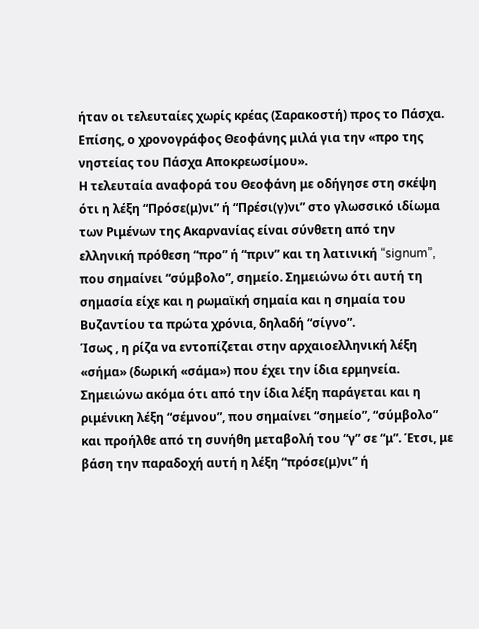ήταν οι τελευταίες χωρίς κρέας (Σαρακοστή) προς το Πάσχα. Επίσης, ο χρονογράφος Θεοφάνης μιλά για την «προ της νηστείας του Πάσχα Αποκρεωσίμου».
Η τελευταία αναφορά του Θεοφάνη με οδήγησε στη σκέψη ότι η λέξη “Πρόσε(μ)νι” ή “Πρέσι(γ)νι” στο γλωσσικό ιδίωμα των Ριμένων της Ακαρνανίας είναι σύνθετη από την ελληνική πρόθεση “προ” ή “πριν” και τη λατινική “signum”, που σημαίνει “σύμβολο”, σημείο. Σημειώνω ότι αυτή τη σημασία είχε και η ρωμαϊκή σημαία και η σημαία του Βυζαντίου τα πρώτα χρόνια, δηλαδή “σίγνο”.
Ίσως , η ρίζα να εντοπίζεται στην αρχαιοελληνική λέξη «σήμα» (δωρική «σάμα») που έχει την ίδια ερμηνεία. Σημειώνω ακόμα ότι από την ίδια λέξη παράγεται και η ριμένικη λέξη “σέμνου”, που σημαίνει “σημείο”, “σύμβολο” και προήλθε από τη συνήθη μεταβολή του “γ” σε “μ”. Έτσι, με βάση την παραδοχή αυτή η λέξη “πρόσε(μ)νι” ή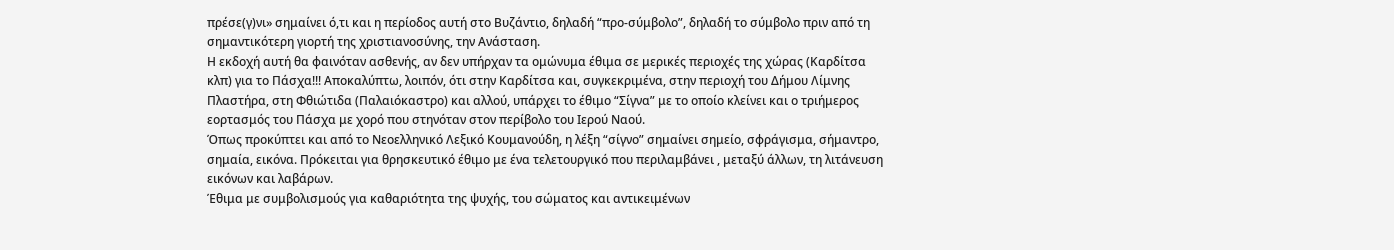πρέσε(γ)νι» σημαίνει ό,τι και η περίοδος αυτή στο Βυζάντιο, δηλαδή “προ-σύμβολο”, δηλαδή το σύμβολο πριν από τη σημαντικότερη γιορτή της χριστιανοσύνης, την Ανάσταση.
Η εκδοχή αυτή θα φαινόταν ασθενής, αν δεν υπήρχαν τα ομώνυμα έθιμα σε μερικές περιοχές της χώρας (Καρδίτσα κλπ) για το Πάσχα!!! Αποκαλύπτω, λοιπόν, ότι στην Καρδίτσα και, συγκεκριμένα, στην περιοχή του Δήμου Λίμνης Πλαστήρα, στη Φθιώτιδα (Παλαιόκαστρο) και αλλού, υπάρχει το έθιμο “Σίγνα” με το οποίο κλείνει και ο τριήμερος εορτασμός του Πάσχα με χορό που στηνόταν στον περίβολο του Ιερού Ναού.
Όπως προκύπτει και από το Νεοελληνικό Λεξικό Κουμανούδη, η λέξη “σίγνο” σημαίνει σημείο, σφράγισμα, σήμαντρο, σημαία, εικόνα. Πρόκειται για θρησκευτικό έθιμο με ένα τελετουργικό που περιλαμβάνει , μεταξύ άλλων, τη λιτάνευση εικόνων και λαβάρων.
Έθιμα με συμβολισμούς για καθαριότητα της ψυχής, του σώματος και αντικειμένων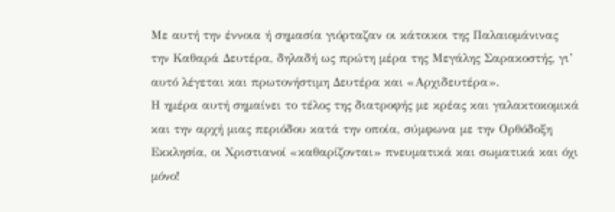Με αυτή την έννοια ή σημασία γιόρταζαν οι κάτοικοι της Παλαιομάνινας την Καθαρά Δευτέρα, δηλαδή ως πρώτη μέρα της Μεγάλης Σαρακοστής, γι’ αυτό λέγεται και πρωτονήστιμη Δευτέρα και «Αρχιδευτέρα».
Η ημέρα αυτή σημαίνει το τέλος της διατροφής με κρέας και γαλακτοκομικά και την αρχή μιας περιόδου κατά την οποία, σύμφωνα με την Ορθόδοξη Εκκλησία, οι Χριστιανοί «καθαρίζονται» πνευματικά και σωματικά και όχι μόνο!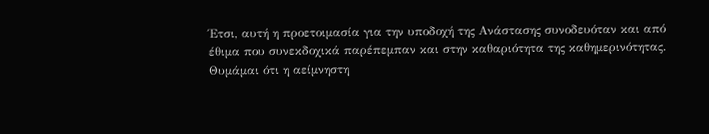Έτσι, αυτή η προετοιμασία για την υποδοχή της Ανάστασης συνοδευόταν και από έθιμα που συνεκδοχικά παρέπεμπαν και στην καθαριότητα της καθημερινότητας. Θυμάμαι ότι η αείμνηστη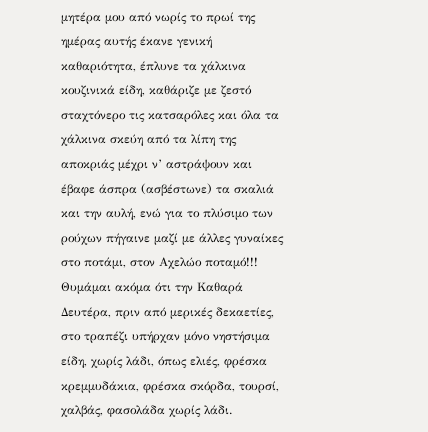μητέρα μου από νωρίς το πρωί της ημέρας αυτής έκανε γενική καθαριότητα, έπλυνε τα χάλκινα κουζινικά είδη, καθάριζε με ζεστό σταχτόνερο τις κατσαρόλες και όλα τα χάλκινα σκεύη από τα λίπη της αποκριάς μέχρι ν’ αστράψουν και έβαφε άσπρα (ασβέστωνε) τα σκαλιά και την αυλή, ενώ για το πλύσιμο των ρούχων πήγαινε μαζί με άλλες γυναίκες στο ποτάμι, στον Αχελώο ποταμό!!!
Θυμάμαι ακόμα ότι την Καθαρά Δευτέρα, πριν από μερικές δεκαετίες, στο τραπέζι υπήρχαν μόνο νηστήσιμα είδη, χωρίς λάδι, όπως ελιές, φρέσκα κρεμμυδάκια, φρέσκα σκόρδα, τουρσί, χαλβάς, φασολάδα χωρίς λάδι.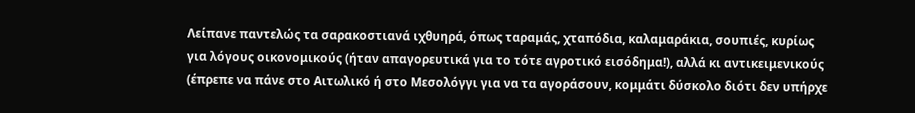Λείπανε παντελώς τα σαρακοστιανά ιχθυηρά, όπως ταραμάς, χταπόδια, καλαμαράκια, σουπιές, κυρίως για λόγους οικονομικούς (ήταν απαγορευτικά για το τότε αγροτικό εισόδημα!), αλλά κι αντικειμενικούς (έπρεπε να πάνε στο Αιτωλικό ή στο Μεσολόγγι για να τα αγοράσουν, κομμάτι δύσκολο διότι δεν υπήρχε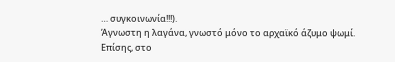… συγκοινωνία!!!).
Άγνωστη η λαγάνα, γνωστό μόνο το αρχαϊκό άζυμο ψωμί.
Επίσης, στο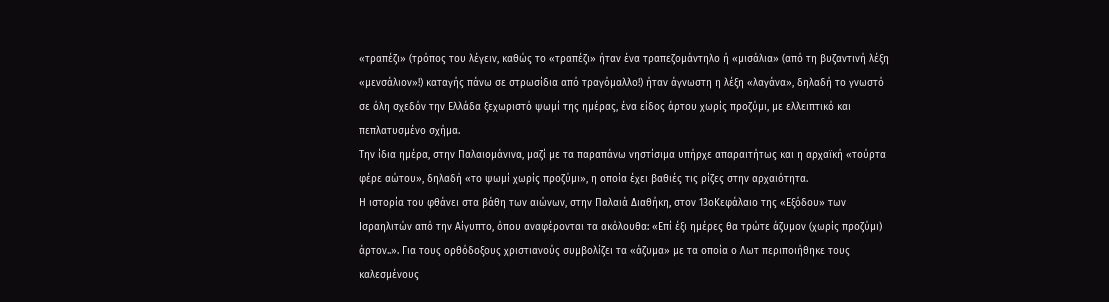«τραπέζι» (τρόπος του λέγειν, καθώς το «τραπέζι» ήταν ένα τραπεζομάντηλο ή «μισάλια» (από τη βυζαντινή λέξη «μενσάλιον»!) καταγής πάνω σε στρωσίδια από τραγόμαλλο!) ήταν άγνωστη η λέξη «λαγάνα», δηλαδή το γνωστό σε όλη σχεδόν την Ελλάδα ξεχωριστό ψωμί της ημέρας, ένα είδος άρτου χωρίς προζύμι, με ελλειπτικό και πεπλατυσμένο σχήμα.
Την ίδια ημέρα, στην Παλαιομάνινα, μαζί με τα παραπάνω νηστίσιμα υπήρχε απαραιτήτως και η αρχαϊκή «τούρτα φέρε αώτου», δηλαδή «το ψωμί χωρίς προζύμι», η οποία έχει βαθιές τις ρίζες στην αρχαιότητα.
Η ιστορία του φθάνει στα βάθη των αιώνων, στην Παλαιά Διαθήκη, στον 13οΚεφάλαιο της «Εξόδου» των Ισραηλιτών από την Αίγυπτο, όπου αναφέρονται τα ακόλουθα: «Επί έξι ημέρες θα τρώτε άζυμον (χωρίς προζύμι) άρτον..». Για τους ορθόδοξους χριστιανούς συμβολίζει τα «άζυμα» με τα οποία ο Λωτ περιποιήθηκε τους καλεσμένους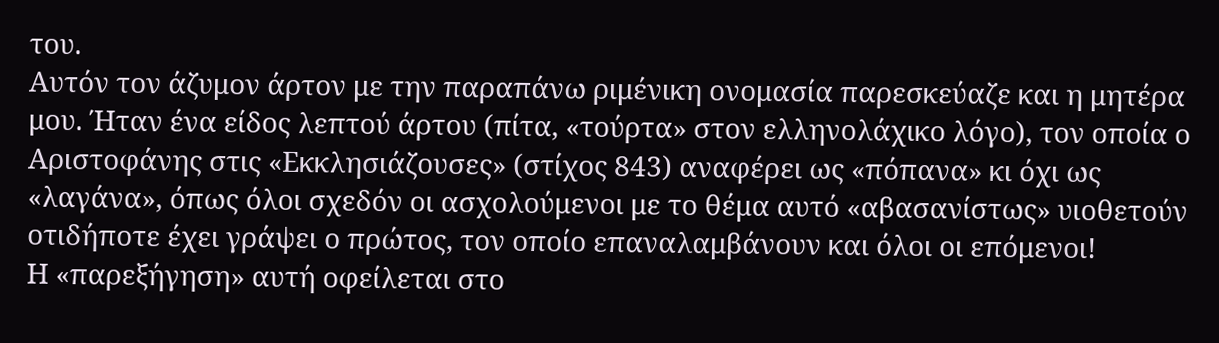του.
Αυτόν τον άζυμον άρτον με την παραπάνω ριμένικη ονομασία παρεσκεύαζε και η μητέρα μου. Ήταν ένα είδος λεπτού άρτου (πίτα, «τούρτα» στον ελληνολάχικο λόγο), τον οποία ο Αριστοφάνης στις «Εκκλησιάζουσες» (στίχος 843) αναφέρει ως «πόπανα» κι όχι ως «λαγάνα», όπως όλοι σχεδόν οι ασχολούμενοι με το θέμα αυτό «αβασανίστως» υιοθετούν οτιδήποτε έχει γράψει ο πρώτος, τον οποίο επαναλαμβάνουν και όλοι οι επόμενοι!
Η «παρεξήγηση» αυτή οφείλεται στο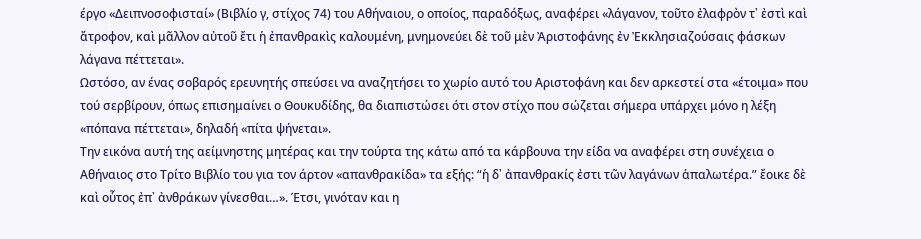έργο «Δειπνοσοφισταί» (Βιβλίο γ, στίχος 74) του Αθήναιου, ο οποίος, παραδόξως, αναφέρει «λάγανον, τοῦτο ἐλαφρὸν τ᾽ ἐστὶ καὶ ἄτροφον, καὶ μᾶλλον αὐτοῦ ἔτι ἡ ἐπανθρακὶς καλουμένη, μνημονεύει δὲ τοῦ μὲν Ἀριστοφάνης ἐν Ἐκκλησιαζούσαις φάσκων λάγανα πέττεται».
Ωστόσο, αν ένας σοβαρός ερευνητής σπεύσει να αναζητήσει το χωρίο αυτό του Αριστοφάνη και δεν αρκεστεί στα «έτοιμα» που τού σερβίρουν, όπως επισημαίνει ο Θουκυδίδης, θα διαπιστώσει ότι στον στίχο που σώζεται σήμερα υπάρχει μόνο η λέξη «πόπανα πέττεται», δηλαδή «πίτα ψήνεται».
Την εικόνα αυτή της αείμνηστης μητέρας και την τούρτα της κάτω από τα κάρβουνα την είδα να αναφέρει στη συνέχεια ο Αθήναιος στο Τρίτο Βιβλίο του για τον άρτον «απανθρακίδα» τα εξής: “ἡ δ᾽ ἀπανθρακίς ἐστι τῶν λαγάνων ἁπαλωτέρα.” ἔοικε δὲ καὶ οὗτος ἐπ᾽ ἀνθράκων γίνεσθαι…». Έτσι, γινόταν και η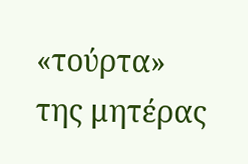«τούρτα» της μητέρας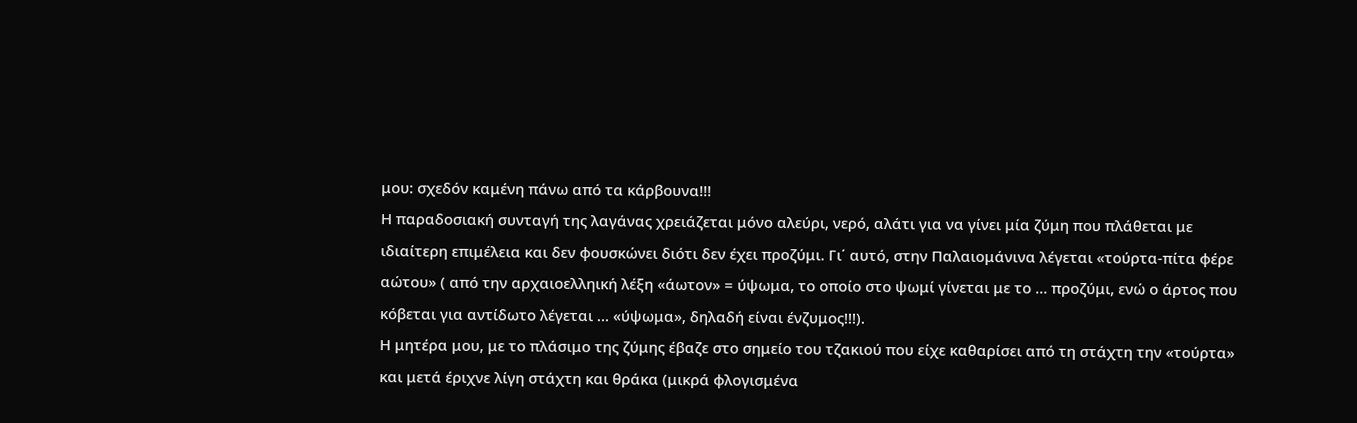μου: σχεδόν καμένη πάνω από τα κάρβουνα!!!
Η παραδοσιακή συνταγή της λαγάνας χρειάζεται μόνο αλεύρι, νερό, αλάτι για να γίνει μία ζύμη που πλάθεται με ιδιαίτερη επιμέλεια και δεν φουσκώνει διότι δεν έχει προζύμι. Γι΄ αυτό, στην Παλαιομάνινα λέγεται «τούρτα-πίτα φέρε αώτου» ( από την αρχαιοελληική λέξη «άωτον» = ύψωμα, το οποίο στο ψωμί γίνεται με το … προζύμι, ενώ ο άρτος που κόβεται για αντίδωτο λέγεται … «ύψωμα», δηλαδή είναι ένζυμος!!!).
Η μητέρα μου, με το πλάσιμο της ζύμης έβαζε στο σημείο του τζακιού που είχε καθαρίσει από τη στάχτη την «τούρτα» και μετά έριχνε λίγη στάχτη και θράκα (μικρά φλογισμένα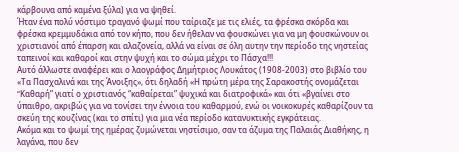κάρβουνα από καμένα ξύλα) για να ψηθεί.
Ήταν ένα πολύ νόστιμο τραγανό ψωμί που ταίριαζε με τις ελιές, τα φρέσκα σκόρδα και φρέσκα κρεμμυδάκια από τον κήπο, που δεν ήθελαν να φουσκώνει για να μη φουσκώνουν οι χριστιανοί από έπαρση και αλαζονεία, αλλά να είναι σε όλη αυτην την περίοδο της νηστείας ταπεινοί και καθαροί και στην ψυχή και το σώμα μέχρι το Πάσχα!!!
Αυτό άλλωστε αναφέρει και ο λαογράφος Δημήτριος Λουκάτος (1908-2003) στο βιβλίο του «Τα Πασχαλινά και της Άνοιξης», ότι δηλαδή «Η πρώτη μέρα της Σαρακοστής ονομάζεται “Kαθαρή” γιατί ο χριστιανός “καθαίρεται” ψυχικά και διατροφικά» και ότι «βγαίνει στο ύπαιθρο, ακριβώς για να τονίσει την έννοια του καθαρμού, ενώ οι νοικοκυρές καθαρίζουν τα σκεύη της κουζίνας (και το σπίτι) για μια νέα περίοδο κατανυκτικής εγκράτειας.
Aκόμα και το ψωμί της ημέρας ζυμώνεται νηστίσιμο, σαν τα άζυμα της Παλαιάς Διαθήκης, η λαγάνα, που δεν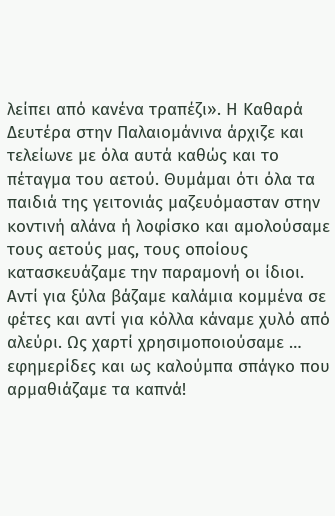λείπει από κανένα τραπέζι». Η Καθαρά Δευτέρα στην Παλαιομάνινα άρχιζε και τελείωνε με όλα αυτά καθώς και το πέταγμα του αετού. Θυμάμαι ότι όλα τα παιδιά της γειτονιάς μαζευόμασταν στην κοντινή αλάνα ή λοφίσκο και αμολούσαμε τους αετούς μας, τους οποίους κατασκευάζαμε την παραμονή οι ίδιοι.
Αντί για ξύλα βάζαμε καλάμια κομμένα σε φέτες και αντί για κόλλα κάναμε χυλό από αλεύρι. Ως χαρτί χρησιμοποιούσαμε … εφημερίδες και ως καλούμπα σπάγκο που αρμαθιάζαμε τα καπνά!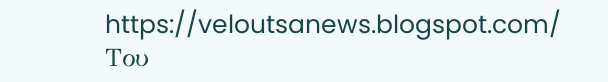https://veloutsanews.blogspot.com/
Του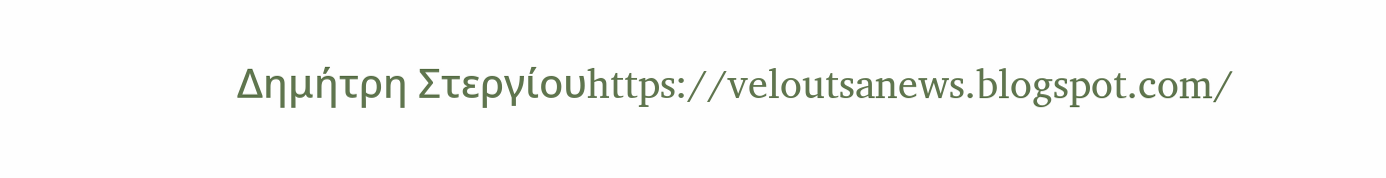Δημήτρη Στεργίουhttps://veloutsanews.blogspot.com/